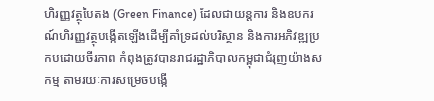ហិរញ្ញវត្ថុបៃតង (Green Finance) ដែលជាយន្តការ និងឧបករណ៍ហិរញ្ញវត្ថុបង្កើតឡើងដើម្បីគាំទ្រដល់បរិស្ថាន និងការអភិវឌ្ឍប្រកបដោយចីរភាព កំពុងត្រូវបានរាជរដ្ឋាភិបាលកម្ពុជាជំរុញយ៉ាងសកម្ម តាមរយៈការសម្រេចបង្កើ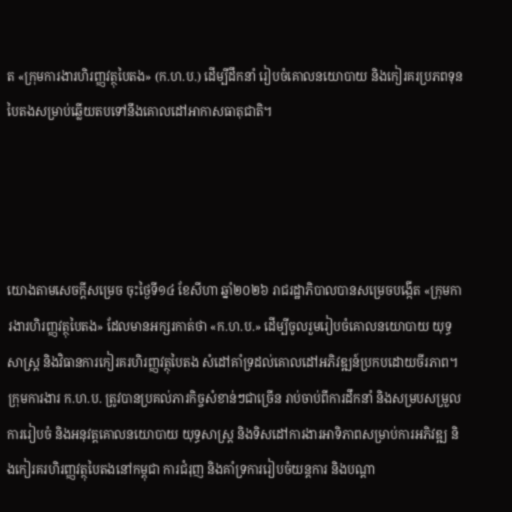ត «ក្រុមការងារហិរញ្ញវត្ថុបៃតង» (ក.ហ.ប.) ដើម្បីដឹកនាំ រៀបចំគោលនយោបាយ និងកៀរគរប្រភពទុនបៃតងសម្រាប់ឆ្លើយតបទៅនឹងគោលដៅអាកាសធាតុជាតិ។




យោងតាមសេចក្ដីសម្រេច ចុះថ្ងៃទី១៤ ខែសីហា ឆ្នាំ២០២៦ រាជរដ្ឋាភិបាលបានសម្រេចបង្កើត «ក្រុមការងារហិរញ្ញវត្ថុបៃតង» ដែលមានអក្សរកាត់ថា «ក.ហ.ប.» ដើម្បីចូលរួមរៀបចំគោលនយោបាយ យុទ្ធសាស្ត្រ និងវិធានការកៀរគរហិរញ្ញវត្ថុបៃតង សំដៅគាំទ្រដល់គោលដៅអភិវឌ្ឍន៍ប្រកបដោយចីរភាព។
ក្រុមការងារ ក.ហ.ប. ត្រូវបានប្រគល់ភារកិច្ចសំខាន់ៗជាច្រើន រាប់ចាប់ពីការដឹកនាំ និងសម្របសម្រួលការរៀបចំ និងអនុវត្តគោលនយោបាយ យុទ្ធសាស្ត្រ និងទិសដៅការងារអាទិភាពសម្រាប់ការអភិវឌ្ឍ និងកៀរគរហិរញ្ញវត្ថុបៃតងនៅកម្ពុជា ការជំរុញ និងគាំទ្រការរៀបចំយន្តការ និងបណ្តា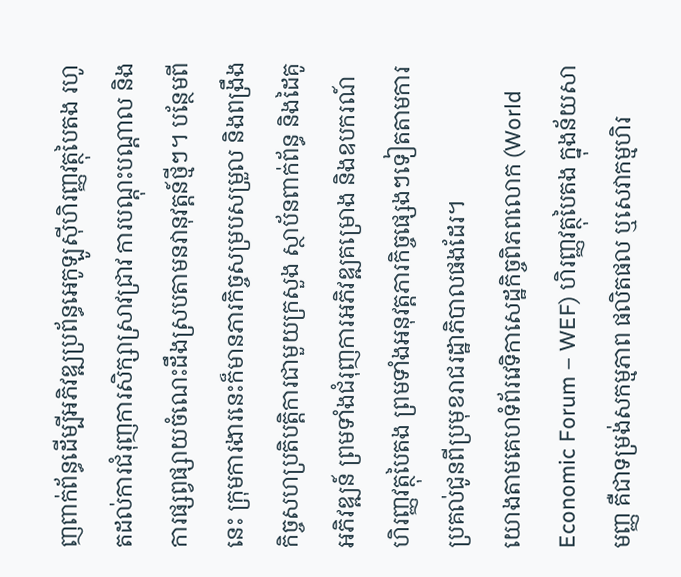ញពាក់ព័ន្ធដើម្បីអភិវឌ្ឍប្រព័ន្ធអេកូឡូស៊ីហិរញ្ញវត្ថុបៃតង រហូតដល់ការជំរុញការសិក្សាស្រាវជ្រាវ ការបណ្តុះបណ្តាល និងការផ្សព្វផ្សាយចំណេះដឹងស្របតាមនវានុវត្តន៍ថ្មីៗ។ បន្ថែមពីនេះ ក្រុមការងារនេះក៏មានភារកិច្ចសម្របសម្រួល និងពង្រឹងកិច្ចសហប្រតិបត្តិការជាមួយក្រសួង ស្ថាប័នពាក់ព័ន្ធ និងដៃគូអភិវឌ្ឍន៍ ព្រមទាំងជំរុញការអភិវឌ្ឍគម្រោង និងឧបករណ៍ហិរញ្ញវត្ថុបៃតង ព្រមទាំងអនុវត្តភារកិច្ចផ្សេងៗទៀតតាមការប្រគល់ជូនពីប្រមុខរាជរដ្ឋាភិបាលផងដែរ។
យោងតាមគេហទំព័រវេទិកាសេដ្ឋកិច្ចពិភពលោក (World Economic Forum – WEF) ហិរញ្ញវត្ថុបៃតង ក្នុងន័យសាមញ្ញ គឺជាទម្រង់សកម្មភាព ផលិតផល ឬសេវាកម្មហិរ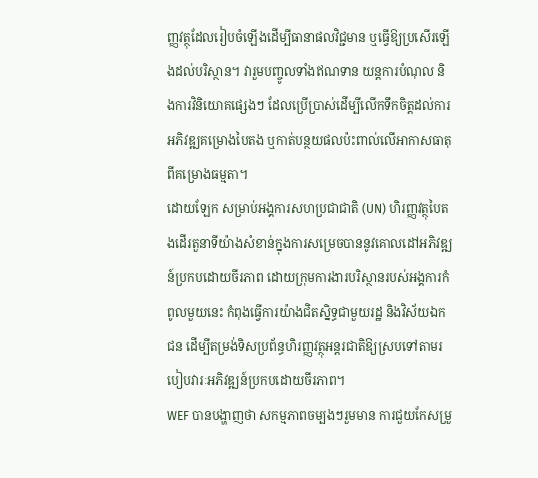ញ្ញវត្ថុដែលរៀបចំឡើងដើម្បីធានាផលវិជ្ជមាន ឬធ្វើឱ្យប្រសើរឡើងដល់បរិស្ថាន។ វារួមបញ្ចូលទាំងឥណទាន យន្តការបំណុល និងការវិនិយោគផ្សេងៗ ដែលប្រើប្រាស់ដើម្បីលើកទឹកចិត្តដល់ការអភិវឌ្ឍគម្រោងបៃតង ឬកាត់បន្ថយផលប៉ះពាល់លើអាកាសធាតុពីគម្រោងធម្មតា។
ដោយឡែក សម្រាប់អង្គការសហប្រជាជាតិ (UN) ហិរញ្ញវត្ថុបៃតងដើរតួនាទីយ៉ាងសំខាន់ក្នុងការសម្រេចបាននូវគោលដៅអភិវឌ្ឍន៍ប្រកបដោយចីរភាព ដោយក្រុមការងារបរិស្ថានរបស់អង្គការកំពូលមួយនេះ កំពុងធ្វើការយ៉ាងជិតស្និទ្ធជាមួយរដ្ឋ និងវិស័យឯកជន ដើម្បីតម្រង់ទិសប្រព័ន្ធហិរញ្ញវត្ថុអន្តរជាតិឱ្យស្របទៅតាមរបៀបវារៈអភិវឌ្ឍន៍ប្រកបដោយចីរភាព។
WEF បានបង្ហាញថា សកម្មភាពចម្បងៗរួមមាន ការជួយកែសម្រួ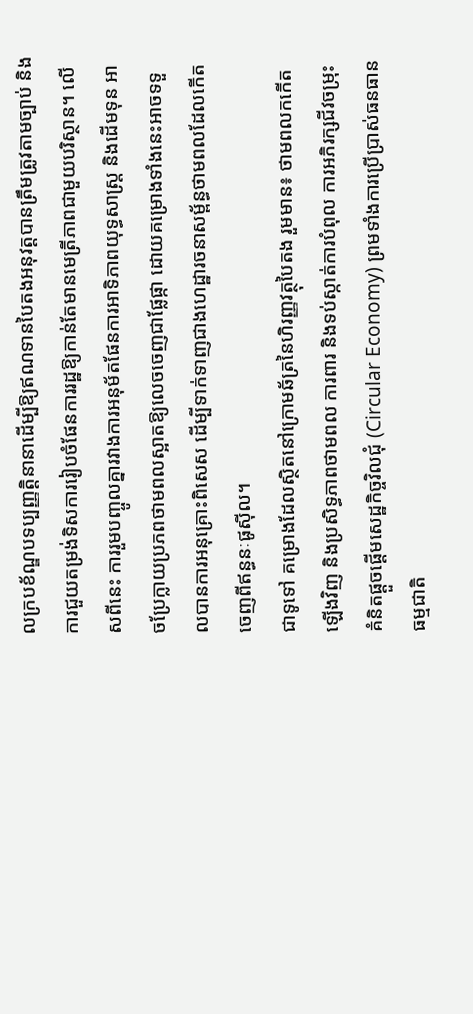លក្របខ័ណ្ឌបទប្បញ្ញត្តិនានាដើម្បីឱ្យឥណទានបៃតងអនុវត្តបានត្រឹមត្រូវតាមច្បាប់ និងការជួយតម្រង់ទិសការរៀបចំផែនការរដ្ឋឱ្យកាន់តែមានមេត្រីភាពជាមួយបរិស្ថាន។ លើសពីនេះ ការរួមបញ្ចូលគ្នារវាងការអនុម័តផែនការអាទិភាពយុទ្ធសាស្ត្រ និងដើមទុន អាចប្រែក្លាយប្រភពថាមពលស្អាតឱ្យលេចចេញជាផ្លែផ្កា ដោយគម្រោងទាំងនេះអាចទទួលបានការអនុគ្រោះពិសេស ដើម្បីទាក់ទាញជាងហេដ្ឋារចនាសម្ព័ន្ធថាមពលដែលកើតចេញពីឥន្ធនៈផូស៊ីល។
ជាទូទៅ គម្រោងដែលស្ថិតនៅក្រោមឆ័ត្រនៃហិរញ្ញវត្ថុបៃតង រួមមាន៖ ថាមពលកកើតឡើងវិញ និងប្រសិទ្ធភាពថាមពល ការពារ និងទប់ស្កាត់ការបំពុល ការអភិរក្សជីវចម្រុះ គំនិតផ្តួចផ្តើមសេដ្ឋកិច្ចវិលជុំ (Circular Economy) ព្រមទាំងការប្រើប្រាស់ធនធានធម្មជាតិ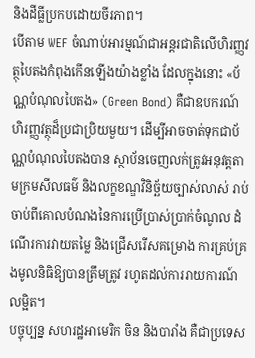និងដីធ្លីប្រកបដោយចីរភាព។
បើតាម WEF ចំណាប់អារម្មណ៍ជាអន្តរជាតិលើហិរញ្ញវត្ថុបៃតងកំពុងកើនឡើងយ៉ាងខ្លាំង ដែលក្នុងនោះ «ប័ណ្ណបំណុលបៃតង» (Green Bond) គឺជាឧបករណ៍ហិរញ្ញវត្ថុដ៏ប្រជាប្រិយមួយ។ ដើម្បីអាចចាត់ទុកជាប័ណ្ណបំណុលបៃតងបាន ស្ថាប័នចេញលក់ត្រូវអនុវត្តតាមក្រមសីលធម៌ និងលក្ខខណ្ឌវិនិច្ឆ័យច្បាស់លាស់ រាប់ចាប់ពីគោលបំណងនៃការប្រើប្រាស់ប្រាក់ចំណូល ដំណើរការវាយតម្លៃ និងជ្រើសរើសគម្រោង ការគ្រប់គ្រងមូលនិធិឱ្យបានត្រឹមត្រូវ រហូតដល់ការរាយការណ៍លម្អិត។
បច្ចុប្បន្ន សហរដ្ឋអាមេរិក ចិន និងបារាំង គឺជាប្រទេស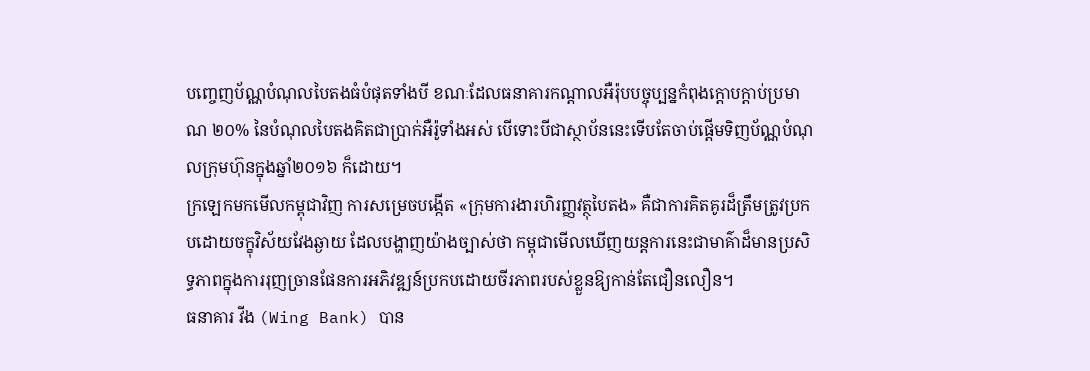បញ្ចេញប័ណ្ណបំណុលបៃតងធំបំផុតទាំងបី ខណៈដែលធនាគារកណ្តាលអឺរ៉ុបបច្ចុប្បន្នកំពុងក្តោបក្តាប់ប្រមាណ ២០% នៃបំណុលបៃតងគិតជាប្រាក់អឺរ៉ូទាំងអស់ បើទោះបីជាស្ថាប័ននេះទើបតែចាប់ផ្តើមទិញប័ណ្ណបំណុលក្រុមហ៊ុនក្នុងឆ្នាំ២០១៦ ក៏ដោយ។
ក្រឡេកមកមើលកម្ពុជាវិញ ការសម្រេចបង្កើត «ក្រុមការងារហិរញ្ញវត្ថុបៃតង» គឺជាការគិតគូរដ៏ត្រឹមត្រូវប្រកបដោយចក្ខុវិស័យវែងឆ្ងាយ ដែលបង្ហាញយ៉ាងច្បាស់ថា កម្ពុជាមើលឃើញយន្តការនេះជាមាគ៌ាដ៏មានប្រសិទ្ធភាពក្នុងការរុញច្រានផែនការអភិវឌ្ឍន៍ប្រកបដោយចីរភាពរបស់ខ្លួនឱ្យកាន់តែជឿនលឿន។
ធនាគារ វីង (Wing Bank) បាន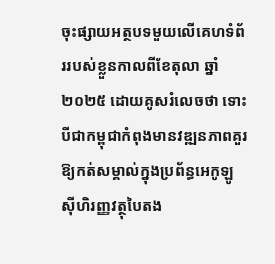ចុះផ្សាយអត្ថបទមួយលើគេហទំព័ររបស់ខ្លួនកាលពីខែតុលា ឆ្នាំ២០២៥ ដោយគូសរំលេចថា ទោះបីជាកម្ពុជាកំពុងមានវឌ្ឍនភាពគួរឱ្យកត់សម្គាល់ក្នុងប្រព័ន្ធអេកូឡូស៊ីហិរញ្ញវត្ថុបៃតង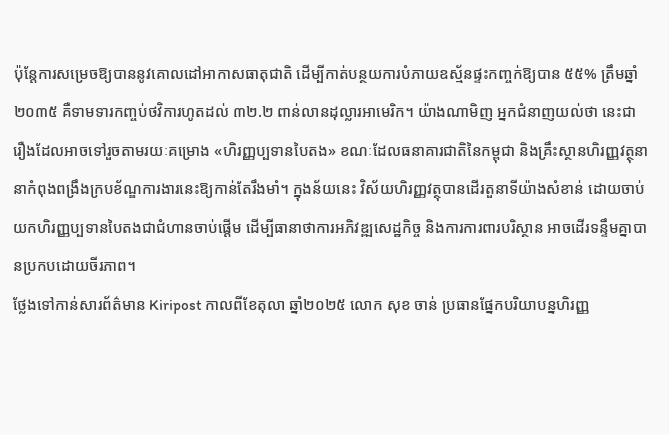ប៉ុន្តែការសម្រេចឱ្យបាននូវគោលដៅអាកាសធាតុជាតិ ដើម្បីកាត់បន្ថយការបំភាយឧស្ម័នផ្ទះកញ្ចក់ឱ្យបាន ៥៥% ត្រឹមឆ្នាំ២០៣៥ គឺទាមទារកញ្ចប់ថវិការហូតដល់ ៣២.២ ពាន់លានដុល្លារអាមេរិក។ យ៉ាងណាមិញ អ្នកជំនាញយល់ថា នេះជារឿងដែលអាចទៅរួចតាមរយៈគម្រោង «ហិរញ្ញប្បទានបៃតង» ខណៈដែលធនាគារជាតិនៃកម្ពុជា និងគ្រឹះស្ថានហិរញ្ញវត្ថុនានាកំពុងពង្រឹងក្របខ័ណ្ឌការងារនេះឱ្យកាន់តែរឹងមាំ។ ក្នុងន័យនេះ វិស័យហិរញ្ញវត្ថុបានដើរតួនាទីយ៉ាងសំខាន់ ដោយចាប់យកហិរញ្ញប្បទានបៃតងជាជំហានចាប់ផ្តើម ដើម្បីធានាថាការអភិវឌ្ឍសេដ្ឋកិច្ច និងការការពារបរិស្ថាន អាចដើរទន្ទឹមគ្នាបានប្រកបដោយចីរភាព។
ថ្លែងទៅកាន់សារព័ត៌មាន Kiripost កាលពីខែតុលា ឆ្នាំ២០២៥ លោក សុខ ចាន់ ប្រធានផ្នែកបរិយាបន្នហិរញ្ញ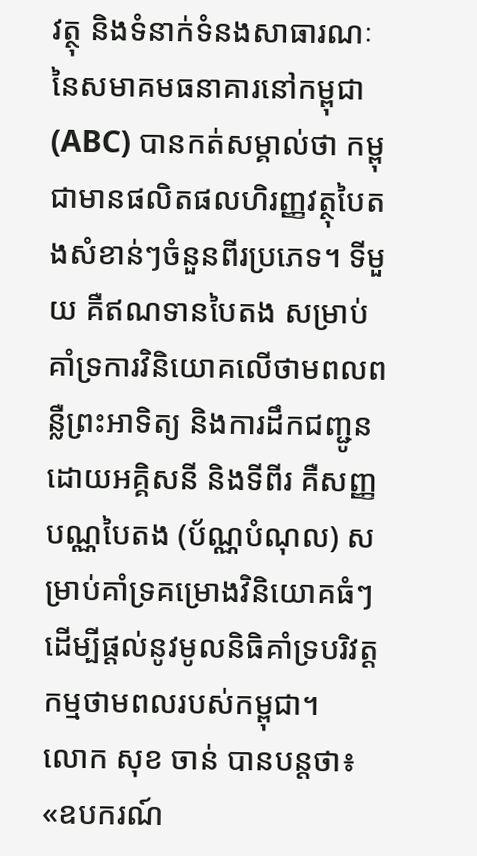វត្ថុ និងទំនាក់ទំនងសាធារណៈនៃសមាគមធនាគារនៅកម្ពុជា (ABC) បានកត់សម្គាល់ថា កម្ពុជាមានផលិតផលហិរញ្ញវត្ថុបៃតងសំខាន់ៗចំនួនពីរប្រភេទ។ ទីមួយ គឺឥណទានបៃតង សម្រាប់គាំទ្រការវិនិយោគលើថាមពលពន្លឺព្រះអាទិត្យ និងការដឹកជញ្ជូនដោយអគ្គិសនី និងទីពីរ គឺសញ្ញបណ្ណបៃតង (ប័ណ្ណបំណុល) សម្រាប់គាំទ្រគម្រោងវិនិយោគធំៗ ដើម្បីផ្តល់នូវមូលនិធិគាំទ្របរិវត្តកម្មថាមពលរបស់កម្ពុជា។
លោក សុខ ចាន់ បានបន្តថា៖ «ឧបករណ៍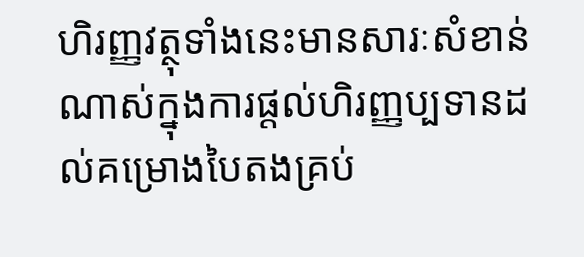ហិរញ្ញវត្ថុទាំងនេះមានសារៈសំខាន់ណាស់ក្នុងការផ្តល់ហិរញ្ញប្បទានដល់គម្រោងបៃតងគ្រប់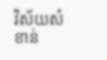វិស័យសំខាន់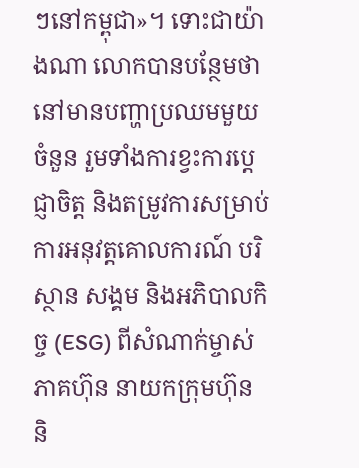ៗនៅកម្ពុជា»។ ទោះជាយ៉ាងណា លោកបានបន្ថែមថា នៅមានបញ្ហាប្រឈមមួយចំនួន រួមទាំងការខ្វះការប្តេជ្ញាចិត្ត និងតម្រូវការសម្រាប់ការអនុវត្តគោលការណ៍ បរិស្ថាន សង្គម និងអភិបាលកិច្ច (ESG) ពីសំណាក់ម្ចាស់ភាគហ៊ុន នាយកក្រុមហ៊ុន និ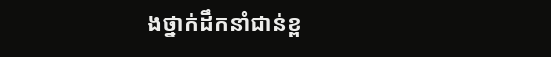ងថ្នាក់ដឹកនាំជាន់ខ្ព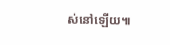ស់នៅឡើយ៕